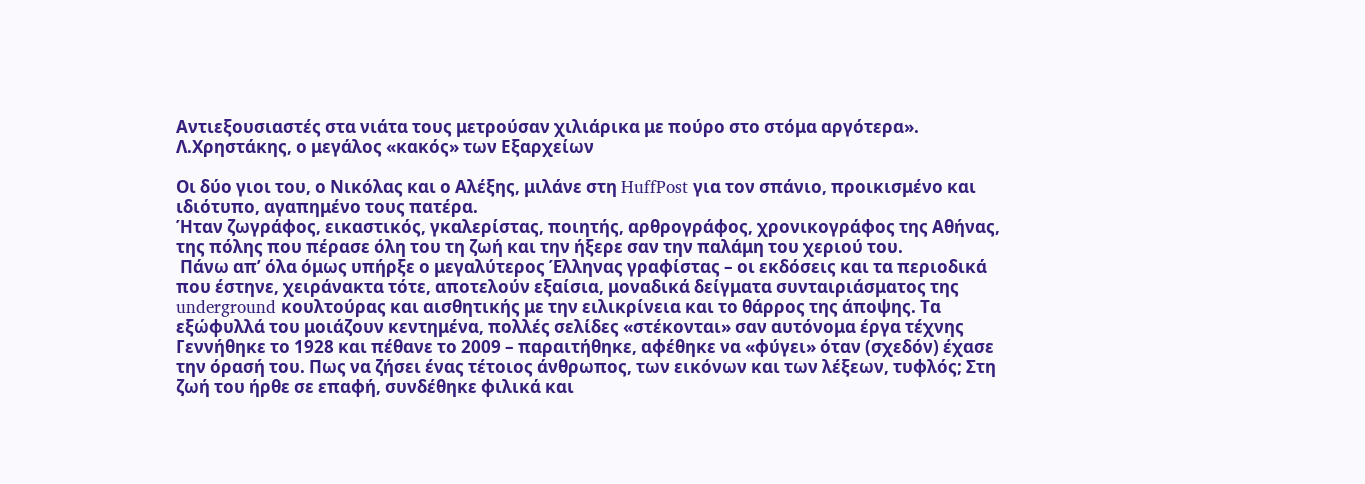Αντιεξουσιαστές στα νιάτα τους μετρούσαν χιλιάρικα με πούρο στο στόμα αργότερα». Λ.Χρηστάκης, ο μεγάλος «κακός» των Εξαρχείων

Οι δύο γιοι του, ο Νικόλας και ο Αλέξης, μιλάνε στη HuffPost για τον σπάνιο, προικισμένο και ιδιότυπο, αγαπημένο τους πατέρα.
Ήταν ζωγράφος, εικαστικός, γκαλερίστας, ποιητής, αρθρογράφος, χρονικογράφος της Αθήνας, της πόλης που πέρασε όλη του τη ζωή και την ήξερε σαν την παλάμη του χεριού του.
 Πάνω απ’ όλα όμως υπήρξε ο μεγαλύτερος Έλληνας γραφίστας – οι εκδόσεις και τα περιοδικά που έστηνε, χειράνακτα τότε, αποτελούν εξαίσια, μοναδικά δείγματα συνταιριάσματος της underground κουλτούρας και αισθητικής με την ειλικρίνεια και το θάρρος της άποψης. Τα εξώφυλλά του μοιάζουν κεντημένα, πολλές σελίδες «στέκονται» σαν αυτόνομα έργα τέχνης
Γεννήθηκε το 1928 και πέθανε το 2009 – παραιτήθηκε, αφέθηκε να «φύγει» όταν (σχεδόν) έχασε την όρασή του. Πως να ζήσει ένας τέτοιος άνθρωπος, των εικόνων και των λέξεων, τυφλός; Στη ζωή του ήρθε σε επαφή, συνδέθηκε φιλικά και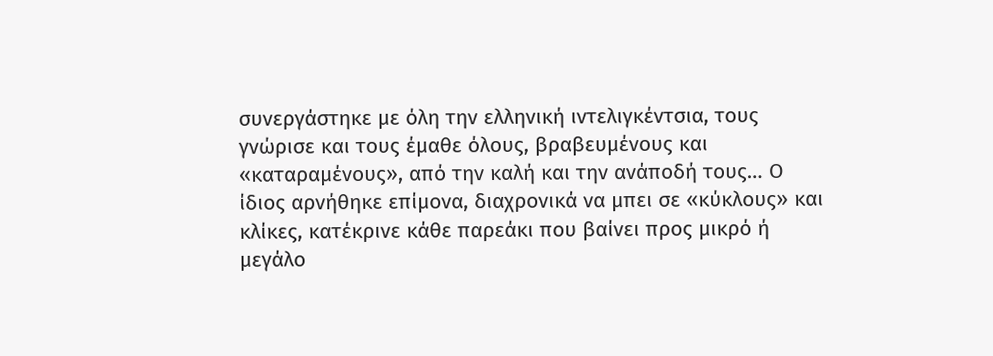συνεργάστηκε με όλη την ελληνική ιντελιγκέντσια, τους γνώρισε και τους έμαθε όλους, βραβευμένους και «καταραμένους», από την καλή και την ανάποδή τους… Ο ίδιος αρνήθηκε επίμονα, διαχρονικά να μπει σε «κύκλους» και κλίκες, κατέκρινε κάθε παρεάκι που βαίνει προς μικρό ή μεγάλο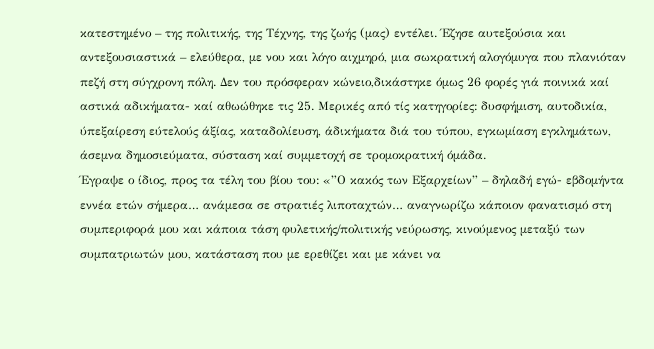κατεστημένο – της πολιτικής, της Τέχνης, της ζωής (μας) εντέλει. Έζησε αυτεξούσια και αντεξουσιαστικά – ελεύθερα, με νου και λόγο αιχμηρό, μια σωκρατική αλογόμυγα που πλανιόταν πεζή στη σύγχρονη πόλη. Δεν του πρόσφεραν κώνειο,δικάστηκε όμως 26 φορές γιά ποινικά καί αστικά αδικήματα- καί αθωώθηκε τις 25. Μερικές από τίς κατηγορίες: δυσφήμιση, αυτοδικία, ύπεξαίρεση εύτελούς άξίας, καταδολίευση, άδικήματα διά του τύπου, εγκωμίαση εγκλημάτων, άσεμνα δημοσιεύματα, σύσταση καί συμμετοχή σε τρομοκρατική όμάδα.
Έγραψε ο ίδιος, προς τα τέλη του βίου του: «”Ο κακός των Εξαρχείων” – δηλαδή εγώ- εβδομήντα εννέα ετών σήμερα… ανάμεσα σε στρατιές λιποταχτών… αναγνωρίζω κάποιον φανατισμό στη συμπεριφορά μου και κάποια τάση φυλετικής/πολιτικής νεύρωσης, κινούμενος μεταξύ των συμπατριωτών μου, κατάσταση που με ερεθίζει και με κάνει να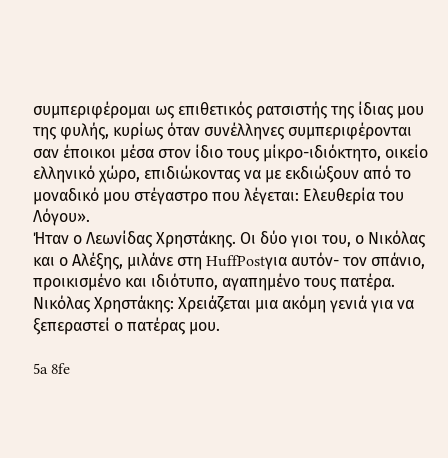συμπεριφέρομαι ως επιθετικός ρατσιστής της ίδιας μου της φυλής, κυρίως όταν συνέλληνες συμπεριφέρονται σαν έποικοι μέσα στον ίδιο τους μίκρο-ιδιόκτητο, οικείο ελληνικό χώρο, επιδιώκοντας να με εκδιώξουν από το μοναδικό μου στέγαστρο που λέγεται: Ελευθερία του Λόγου».
Ήταν ο Λεωνίδας Χρηστάκης. Οι δύο γιοι του, ο Νικόλας και ο Αλέξης, μιλάνε στη HuffPostγια αυτόν- τον σπάνιο, προικισμένο και ιδιότυπο, αγαπημένο τους πατέρα.
Νικόλας Χρηστάκης: Χρειάζεται μια ακόμη γενιά για να ξεπεραστεί ο πατέρας μου.

5a 8fe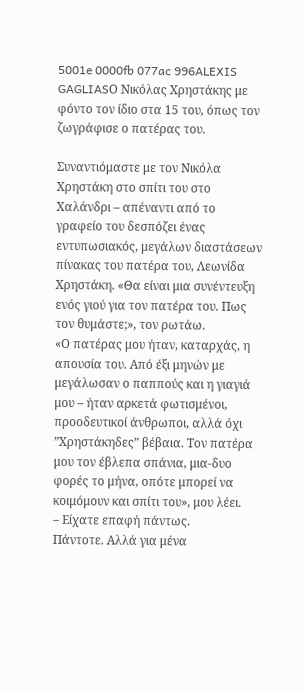5001e 0000fb 077ac 996ALEXIS GAGLIASΟ Νικόλας Χρηστάκης με φόντο τον ίδιο στα 15 του, όπως τον ζωγράφισε ο πατέρας του.

Συναντιόμαστε με τον Νικόλα Χρηστάκη στο σπίτι του στο Χαλάνδρι – απέναντι από το γραφείο του δεσπόζει ένας εντυπωσιακός, μεγάλων διαστάσεων πίνακας του πατέρα του, Λεωνίδα Χρηστάκη. «Θα είναι μια συνέντευξη ενός γιού για τον πατέρα του. Πως τον θυμάστε;», τον ρωτάω.
«Ο πατέρας μου ήταν, καταρχάς, η απουσία του. Από έξι μηνών με μεγάλωσαν ο παππούς και η γιαγιά μου – ήταν αρκετά φωτισμένοι, προοδευτικοί άνθρωποι, αλλά όχι ”Χρηστάκηδες” βέβαια. Τον πατέρα μου τον έβλεπα σπάνια, μια-δυο φορές το μήνα, οπότε μπορεί να κοιμόμουν και σπίτι του», μου λέει.
– Είχατε επαφή πάντως.
Πάντοτε. Αλλά για μένα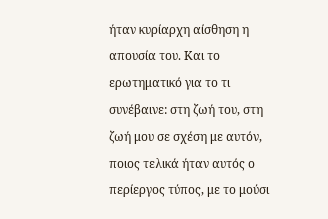ήταν κυρίαρχη αίσθηση η απουσία του. Και το ερωτηματικό για το τι συνέβαινε: στη ζωή του, στη ζωή μου σε σχέση με αυτόν, ποιος τελικά ήταν αυτός ο περίεργος τύπος, με το μούσι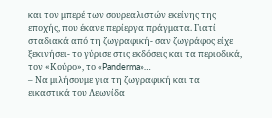και τον μπερέ των σουρεαλιστών εκείνης της εποχής, που έκανε περίεργα πράγματα. Γιατί σταδιακά από τη ζωγραφική- σαν ζωγράφος είχε ξεκινήσει- το γύρισε στις εκδόσεις και τα περιοδικά, τον «Κούρο», το «Panderma»…
– Να μιλήσουμε για τη ζωγραφική και τα εικαστικά του Λεωνίδα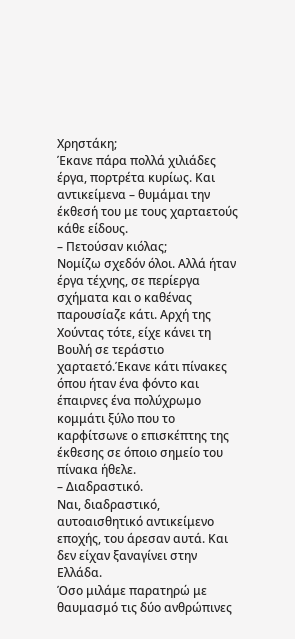Χρηστάκη;
Έκανε πάρα πολλά χιλιάδες έργα, πορτρέτα κυρίως. Και αντικείμενα – θυμάμαι την έκθεσή του με τους χαρταετούς κάθε είδους.
– Πετούσαν κιόλας;
Νομίζω σχεδόν όλοι. Αλλά ήταν έργα τέχνης, σε περίεργα σχήματα και ο καθένας παρουσίαζε κάτι. Αρχή της Χούντας τότε, είχε κάνει τη Βουλή σε τεράστιο χαρταετό.Έκανε κάτι πίνακες όπου ήταν ένα φόντο και έπαιρνες ένα πολύχρωμο κομμάτι ξύλο που το καρφίτσωνε ο επισκέπτης της έκθεσης σε όποιο σημείο του πίνακα ήθελε.
– Διαδραστικό.
Ναι, διαδραστικό, αυτοαισθητικό αντικείμενο εποχής, του άρεσαν αυτά. Και δεν είχαν ξαναγίνει στην Ελλάδα.
Όσο μιλάμε παρατηρώ με θαυμασμό τις δύο ανθρώπινες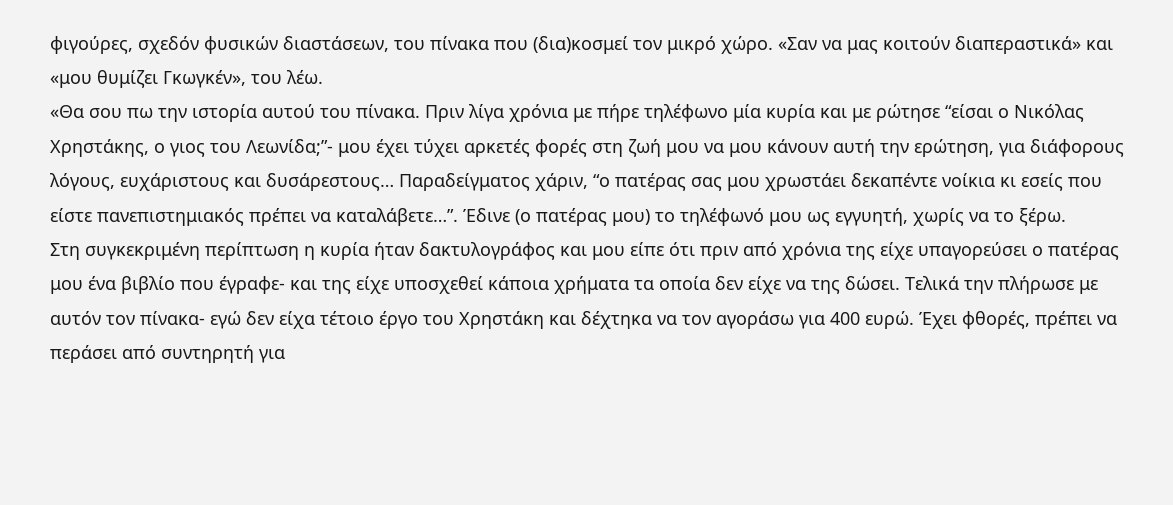φιγούρες, σχεδόν φυσικών διαστάσεων, του πίνακα που (δια)κοσμεί τον μικρό χώρο. «Σαν να μας κοιτούν διαπεραστικά» και «μου θυμίζει Γκωγκέν», του λέω.
«Θα σου πω την ιστορία αυτού του πίνακα. Πριν λίγα χρόνια με πήρε τηλέφωνο μία κυρία και με ρώτησε “είσαι ο Νικόλας Χρηστάκης, ο γιος του Λεωνίδα;”- μου έχει τύχει αρκετές φορές στη ζωή μου να μου κάνουν αυτή την ερώτηση, για διάφορους λόγους, ευχάριστους και δυσάρεστους… Παραδείγματος χάριν, “ο πατέρας σας μου χρωστάει δεκαπέντε νοίκια κι εσείς που είστε πανεπιστημιακός πρέπει να καταλάβετε…”. Έδινε (ο πατέρας μου) το τηλέφωνό μου ως εγγυητή, χωρίς να το ξέρω.
Στη συγκεκριμένη περίπτωση η κυρία ήταν δακτυλογράφος και μου είπε ότι πριν από χρόνια της είχε υπαγορεύσει ο πατέρας μου ένα βιβλίο που έγραφε- και της είχε υποσχεθεί κάποια χρήματα τα οποία δεν είχε να της δώσει. Τελικά την πλήρωσε με αυτόν τον πίνακα- εγώ δεν είχα τέτοιο έργο του Χρηστάκη και δέχτηκα να τον αγοράσω για 400 ευρώ. Έχει φθορές, πρέπει να περάσει από συντηρητή για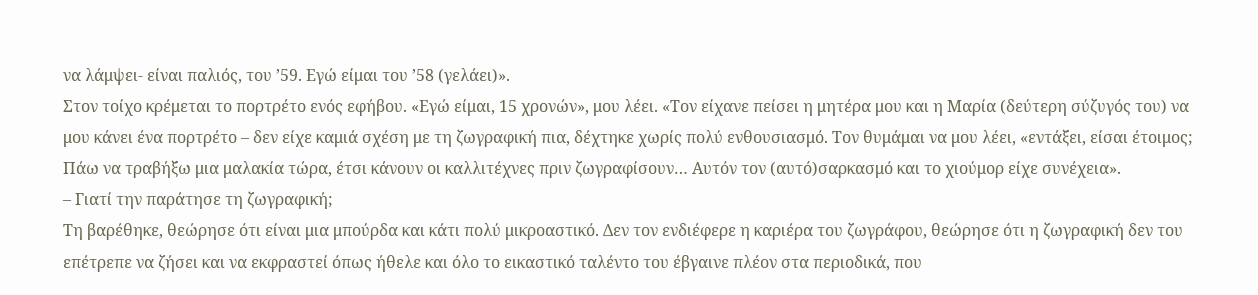να λάμψει- είναι παλιός, του ’59. Εγώ είμαι του ’58 (γελάει)».
Στον τοίχο κρέμεται το πορτρέτο ενός εφήβου. «Εγώ είμαι, 15 χρονών», μου λέει. «Τον είχανε πείσει η μητέρα μου και η Μαρία (δεύτερη σύζυγός του) να μου κάνει ένα πορτρέτο – δεν είχε καμιά σχέση με τη ζωγραφική πια, δέχτηκε χωρίς πολύ ενθουσιασμό. Τον θυμάμαι να μου λέει, «εντάξει, είσαι έτοιμος; Πάω να τραβήξω μια μαλακία τώρα, έτσι κάνουν οι καλλιτέχνες πριν ζωγραφίσουν… Αυτόν τον (αυτό)σαρκασμό και το χιούμορ είχε συνέχεια».
– Γιατί την παράτησε τη ζωγραφική;
Τη βαρέθηκε, θεώρησε ότι είναι μια μπούρδα και κάτι πολύ μικροαστικό. Δεν τον ενδιέφερε η καριέρα του ζωγράφου, θεώρησε ότι η ζωγραφική δεν του επέτρεπε να ζήσει και να εκφραστεί όπως ήθελε και όλο το εικαστικό ταλέντο του έβγαινε πλέον στα περιοδικά, που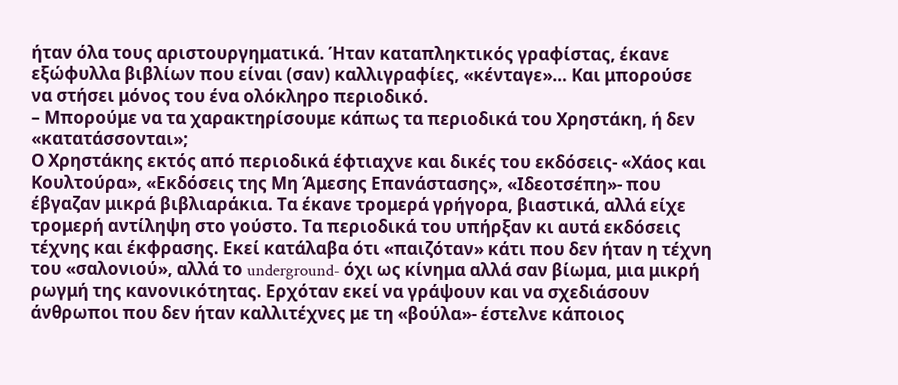ήταν όλα τους αριστουργηματικά. Ήταν καταπληκτικός γραφίστας, έκανε εξώφυλλα βιβλίων που είναι (σαν) καλλιγραφίες, «κένταγε»… Και μπορούσε να στήσει μόνος του ένα ολόκληρο περιοδικό.
– Μπορούμε να τα χαρακτηρίσουμε κάπως τα περιοδικά του Χρηστάκη, ή δεν «κατατάσσονται»;
Ο Χρηστάκης εκτός από περιοδικά έφτιαχνε και δικές του εκδόσεις- «Χάος και Κουλτούρα», «Εκδόσεις της Μη Άμεσης Επανάστασης», «Ιδεοτσέπη»- που έβγαζαν μικρά βιβλιαράκια. Τα έκανε τρομερά γρήγορα, βιαστικά, αλλά είχε τρομερή αντίληψη στο γούστο. Τα περιοδικά του υπήρξαν κι αυτά εκδόσεις τέχνης και έκφρασης. Εκεί κατάλαβα ότι «παιζόταν» κάτι που δεν ήταν η τέχνη του «σαλονιού», αλλά το underground- όχι ως κίνημα αλλά σαν βίωμα, μια μικρή ρωγμή της κανονικότητας. Ερχόταν εκεί να γράψουν και να σχεδιάσουν άνθρωποι που δεν ήταν καλλιτέχνες με τη «βούλα»- έστελνε κάποιος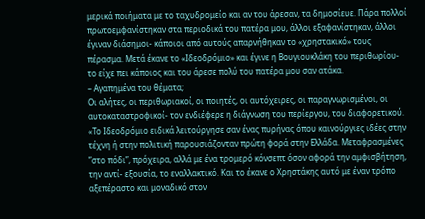μερικά ποιήματα με το ταχυδρομείο και αν του άρεσαν, τα δημοσίευε. Πάρα πολλοί πρωτοεμφανίστηκαν στα περιοδικά του πατέρα μου, άλλοι εξαφανίστηκαν, άλλοι έγιναν διάσημοι- κάποιοι από αυτούς απαρνήθηκαν το «χρηστακικό» τους πέρασμα. Μετά έκανε το «Ιδεοδρόμιο» και έγινε η Βουγιουκλάκη του περιθωρίου- το είχε πει κάποιος και του άρεσε πολύ του πατέρα μου σαν ατάκα.
– Αγαπημένα του θέματα;
Οι αλήτες, οι περιθωριακοί, οι ποιητές, οι αυτόχειρες, οι παραγνωρισμένοι, οι αυτοκαταστροφικοί- τον ενδιέφερε η διάγνωση του περίεργου, του διαφορετικού.
«Το Ιδεοδρόμιο ειδικά λειτούργησε σαν ένας πυρήνας όπου καινούργιες ιδέες στην τέχνη ή στην πολιτική παρουσιάζονταν πρώτη φορά στην Ελλάδα. Μεταφρασμένες ”στο πόδι”, πρόχειρα, αλλά με ένα τρομερό κόνσεπτ όσον αφορά την αμφισβήτηση, την αντί- εξουσία, το εναλλακτικό. Και το έκανε ο Χρηστάκης αυτό με έναν τρόπο αξεπέραστο και μοναδικό στον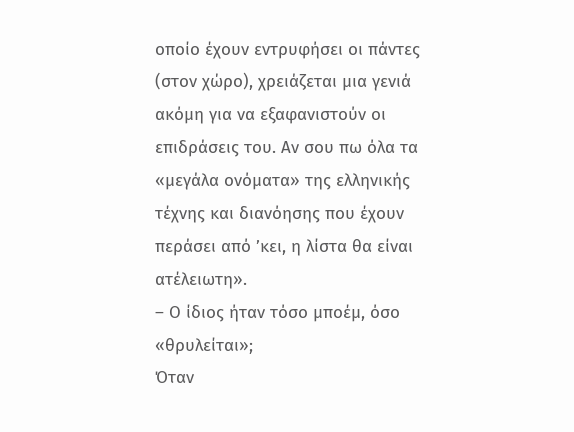οποίο έχουν εντρυφήσει οι πάντες (στον χώρο), χρειάζεται μια γενιά ακόμη για να εξαφανιστούν οι επιδράσεις του. Αν σου πω όλα τα «μεγάλα ονόματα» της ελληνικής τέχνης και διανόησης που έχουν περάσει από ’κει, η λίστα θα είναι ατέλειωτη».
– Ο ίδιος ήταν τόσο μποέμ, όσο «θρυλείται»;
Όταν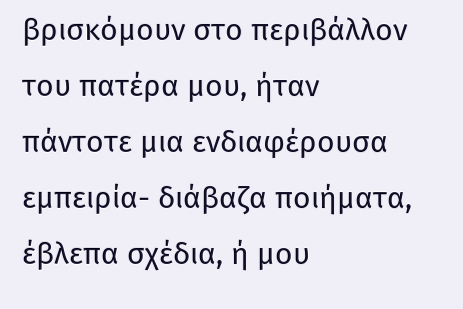βρισκόμουν στο περιβάλλον του πατέρα μου, ήταν πάντοτε μια ενδιαφέρουσα εμπειρία- διάβαζα ποιήματα, έβλεπα σχέδια, ή μου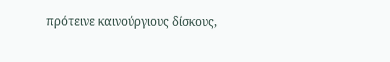πρότεινε καινούργιους δίσκους,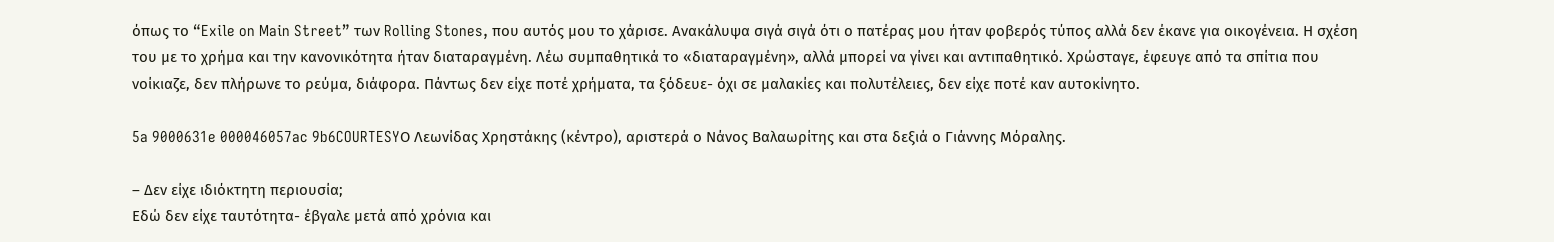όπως το “Exile on Main Street” των Rolling Stones, που αυτός μου το χάρισε. Ανακάλυψα σιγά σιγά ότι ο πατέρας μου ήταν φοβερός τύπος αλλά δεν έκανε για οικογένεια. Η σχέση του με το χρήμα και την κανονικότητα ήταν διαταραγμένη. Λέω συμπαθητικά το «διαταραγμένη», αλλά μπορεί να γίνει και αντιπαθητικό. Χρώσταγε, έφευγε από τα σπίτια που νοίκιαζε, δεν πλήρωνε το ρεύμα, διάφορα. Πάντως δεν είχε ποτέ χρήματα, τα ξόδευε- όχι σε μαλακίες και πολυτέλειες, δεν είχε ποτέ καν αυτοκίνητο.

5a 9000631e 000046057ac 9b6COURTESYΟ Λεωνίδας Χρηστάκης (κέντρο), αριστερά ο Νάνος Βαλαωρίτης και στα δεξιά ο Γιάννης Μόραλης.

– Δεν είχε ιδιόκτητη περιουσία;
Εδώ δεν είχε ταυτότητα- έβγαλε μετά από χρόνια και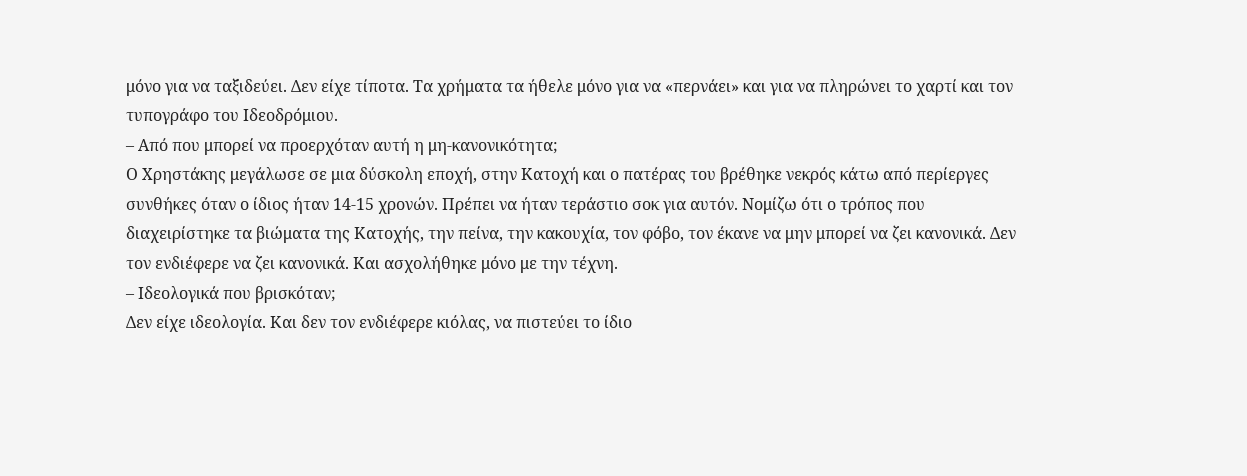μόνο για να ταξιδεύει. Δεν είχε τίποτα. Τα χρήματα τα ήθελε μόνο για να «περνάει» και για να πληρώνει το χαρτί και τον τυπογράφο του Ιδεοδρόμιου.
– Από που μπορεί να προερχόταν αυτή η μη-κανονικότητα;
Ο Χρηστάκης μεγάλωσε σε μια δύσκολη εποχή, στην Κατοχή και ο πατέρας του βρέθηκε νεκρός κάτω από περίεργες συνθήκες όταν ο ίδιος ήταν 14-15 χρονών. Πρέπει να ήταν τεράστιο σοκ για αυτόν. Νομίζω ότι ο τρόπος που διαχειρίστηκε τα βιώματα της Κατοχής, την πείνα, την κακουχία, τον φόβο, τον έκανε να μην μπορεί να ζει κανονικά. Δεν τον ενδιέφερε να ζει κανονικά. Και ασχολήθηκε μόνο με την τέχνη.
– Ιδεολογικά που βρισκόταν;
Δεν είχε ιδεολογία. Και δεν τον ενδιέφερε κιόλας, να πιστεύει το ίδιο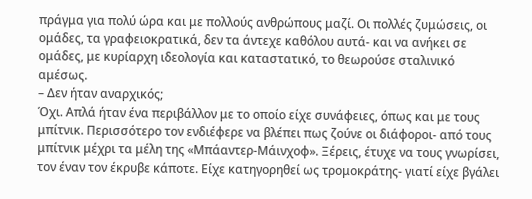πράγμα για πολύ ώρα και με πολλούς ανθρώπους μαζί. Οι πολλές ζυμώσεις, οι ομάδες, τα γραφειοκρατικά, δεν τα άντεχε καθόλου αυτά- και να ανήκει σε ομάδες, με κυρίαρχη ιδεολογία και καταστατικό, το θεωρούσε σταλινικό αμέσως.
– Δεν ήταν αναρχικός;
Όχι. Απλά ήταν ένα περιβάλλον με το οποίο είχε συνάφειες, όπως και με τους μπίτνικ. Περισσότερο τον ενδιέφερε να βλέπει πως ζούνε οι διάφοροι- από τους μπίτνικ μέχρι τα μέλη της «Μπάαντερ-Μάινχοφ». Ξέρεις, έτυχε να τους γνωρίσει, τον έναν τον έκρυβε κάποτε. Είχε κατηγορηθεί ως τρομοκράτης- γιατί είχε βγάλει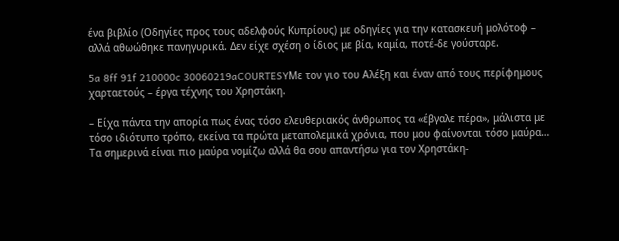ένα βιβλίο (Οδηγίες προς τους αδελφούς Κυπρίους) με οδηγίες για την κατασκευή μολότοφ – αλλά αθωώθηκε πανηγυρικά. Δεν είχε σχέση ο ίδιος με βία, καμία, ποτέ-δε γούσταρε.

5a 8ff 91f 210000c 30060219aCOURTESYΜε τον γιο του Αλέξη και έναν από τους περίφημους χαρταετούς – έργα τέχνης του Χρηστάκη.

– Είχα πάντα την απορία πως ένας τόσο ελευθεριακός άνθρωπος τα «έβγαλε πέρα», μάλιστα με τόσο ιδιότυπο τρόπο, εκείνα τα πρώτα μεταπολεμικά χρόνια, που μου φαίνονται τόσο μαύρα…
Τα σημερινά είναι πιο μαύρα νομίζω αλλά θα σου απαντήσω για τον Χρηστάκη-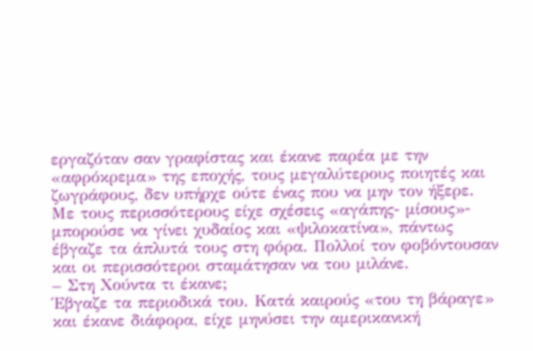εργαζόταν σαν γραφίστας και έκανε παρέα με την «αφρόκρεμα» της εποχής, τους μεγαλύτερους ποιητές και ζωγράφους, δεν υπήρχε ούτε ένας που να μην τον ήξερε. Με τους περισσότερους είχε σχέσεις «αγάπης- μίσους»- μπορούσε να γίνει χυδαίος και «ψιλοκατίνα», πάντως έβγαζε τα άπλυτά τους στη φόρα. Πολλοί τον φοβόντουσαν και οι περισσότεροι σταμάτησαν να του μιλάνε.
– Στη Χούντα τι έκανε;
Έβγαζε τα περιοδικά του. Κατά καιρούς «του τη βάραγε» και έκανε διάφορα, είχε μηνύσει την αμερικανική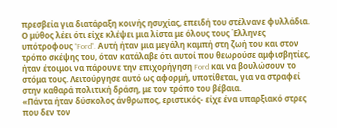πρεσβεία για διατάραξη κοινής ησυχίας, επειδή του στέλνανε φυλλάδια. Ο μύθος λέει ότι είχε κλέψει μια λίστα με όλους τους Έλληνες υπότροφους “Ford”. Αυτή ήταν μια μεγάλη καμπή στη ζωή του και στον τρόπο σκέψης του, όταν κατάλαβε ότι αυτοί που θεωρούσε αμφισβητίες, ήταν έτοιμοι να πάρουνε την επιχορήγηση Ford και να βουλώσουν το στόμα τους. Λειτούργησε αυτό ως αφορμή, υποτίθεται, για να στραφεί στην καθαρά πολιτική δράση, με τον τρόπο του βέβαια.
«Πάντα ήταν δύσκολος άνθρωπος, εριστικός- είχε ένα υπαρξιακό στρες που δεν τον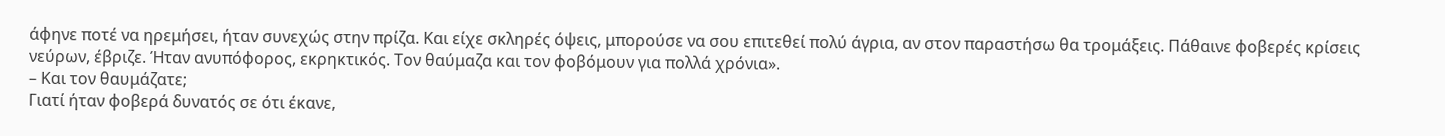άφηνε ποτέ να ηρεμήσει, ήταν συνεχώς στην πρίζα. Και είχε σκληρές όψεις, μπορούσε να σου επιτεθεί πολύ άγρια, αν στον παραστήσω θα τρομάξεις. Πάθαινε φοβερές κρίσεις νεύρων, έβριζε. Ήταν ανυπόφορος, εκρηκτικός. Τον θαύμαζα και τον φοβόμουν για πολλά χρόνια».
– Και τον θαυμάζατε;
Γιατί ήταν φοβερά δυνατός σε ότι έκανε,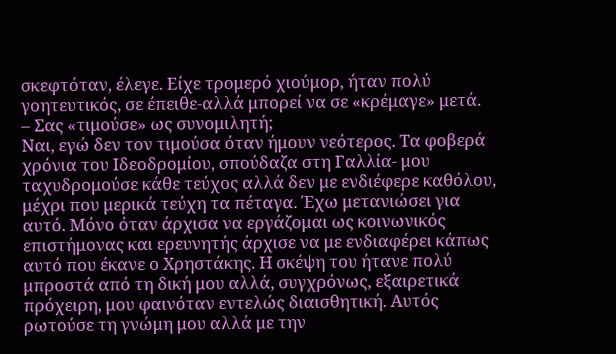σκεφτόταν, έλεγε. Είχε τρομερό χιούμορ, ήταν πολύ γοητευτικός, σε έπειθε-αλλά μπορεί να σε «κρέμαγε» μετά.
– Σας «τιμούσε» ως συνομιλητή;
Ναι, εγώ δεν τον τιμούσα όταν ήμουν νεότερος. Τα φοβερά χρόνια του Ιδεοδρομίου, σπούδαζα στη Γαλλία- μου ταχυδρομούσε κάθε τεύχος αλλά δεν με ενδιέφερε καθόλου, μέχρι που μερικά τεύχη τα πέταγα. Έχω μετανιώσει για αυτό. Μόνο όταν άρχισα να εργάζομαι ως κοινωνικός επιστήμονας και ερευνητής άρχισε να με ενδιαφέρει κάπως αυτό που έκανε ο Χρηστάκης. Η σκέψη του ήτανε πολύ μπροστά από τη δική μου αλλά, συγχρόνως, εξαιρετικά πρόχειρη, μου φαινόταν εντελώς διαισθητική. Αυτός ρωτούσε τη γνώμη μου αλλά με την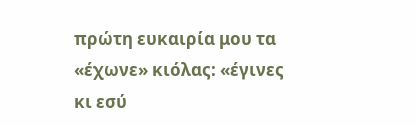πρώτη ευκαιρία μου τα «έχωνε» κιόλας: «έγινες κι εσύ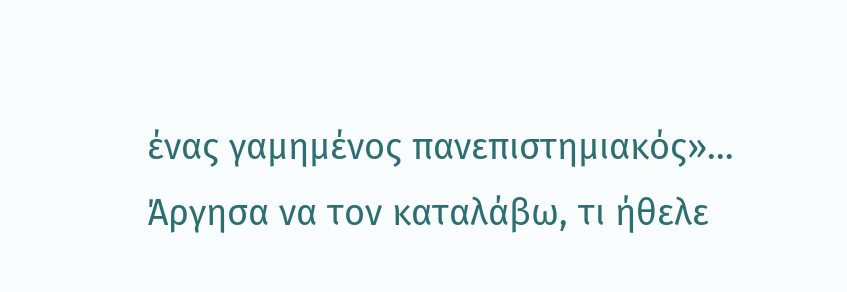ένας γαμημένος πανεπιστημιακός»… Άργησα να τον καταλάβω, τι ήθελε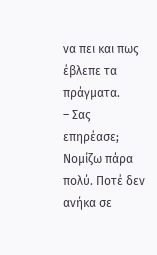να πει και πως έβλεπε τα πράγματα.
– Σας επηρέασε;
Νομίζω πάρα πολύ. Ποτέ δεν ανήκα σε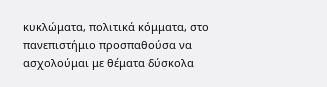κυκλώματα, πολιτικά κόμματα, στο πανεπιστήμιο προσπαθούσα να ασχολούμαι με θέματα δύσκολα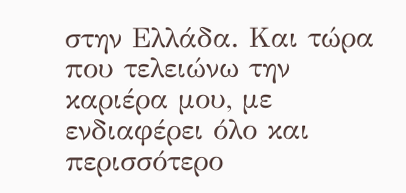στην Ελλάδα. Και τώρα που τελειώνω την καριέρα μου, με ενδιαφέρει όλο και περισσότερο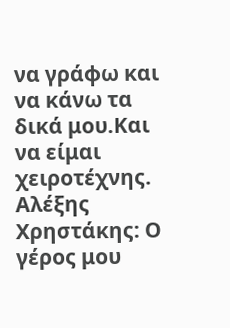να γράφω και να κάνω τα δικά μου.Και να είμαι χειροτέχνης.
Αλέξης Χρηστάκης: Ο γέρος μου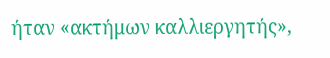ήταν «ακτήμων καλλιεργητής»,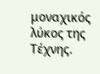μοναχικός λύκος της Τέχνης.